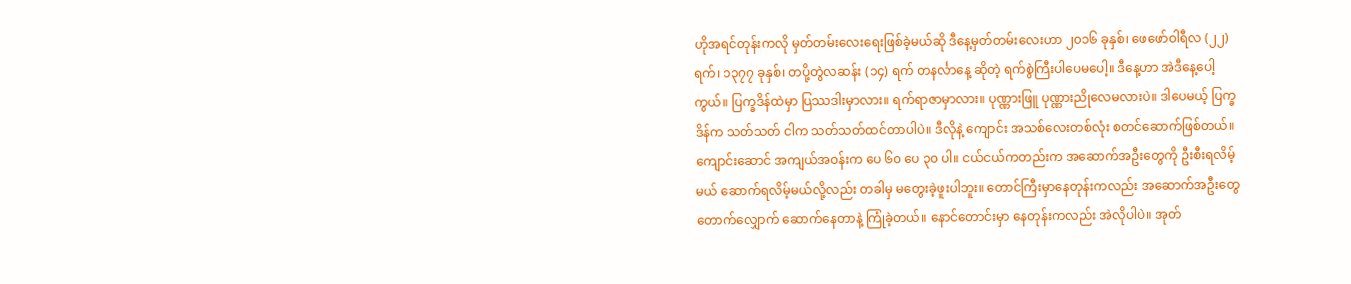ဟိုအရင်တုန်းကလို မှတ်တမ်းလေးရေးဖြစ်ခဲ့မယ်ဆို ဒီနေ့မှတ်တမ်းလေးဟာ ၂၀၁၆ ခုနှစ်၊ ဖေဖော်ဝါရီလ (၂၂) ရက်၊ ၁၃၇၇ ခုနှစ်၊ တပို့တွဲလဆန်း (၁၄) ရက် တနင်္လာနေ့ ဆိုတဲ့ ရက်စွဲကြီးပါပေမပေါ့။ ဒီနေ့ဟာ အဲဒီနေ့ပေါ့ကွယ်။ ပြက္ခဒိန်ထဲမှာ ပြဿဒါးမှာလား။ ရက်ရာဇာမှာလား။ ပုဏ္ဏားဖြူ ပုဏ္ဏားညိုလေမလားပဲ။ ဒါပေမယ့် ပြက္ခဒိန်က သတ်သတ် ငါက သတ်သတ်ထင်တာပါပဲ။ ဒီလိုနဲ့ ကျောင်း အသစ်လေးတစ်လုံး စတင်ဆောက်ဖြစ်တယ်။ ကျောင်းဆောင် အကျယ်အဝန်းက ပေ ၆၀ ပေ ၃၀ ပါ။ ငယ်ငယ်ကတည်းက အဆောက်အဦးတွေကို ဦးစီးရလိမ့်မယ် ဆောက်ရလိမ့်မယ်လို့လည်း တခါမှ မတွေးခဲ့ဖူးပါဘူး။ တောင်ကြီးမှာနေတုန်းကလည်း အဆောက်အဦးတွေ တောက်လျှောက် ဆောက်နေတာနဲ့ ကြုံခဲ့တယ်။ နောင်တောင်းမှာ နေတုန်းကလည်း အဲလိုပါပဲ။ အုတ်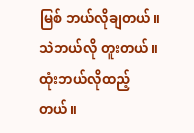မြစ် ဘယ်လိုချတယ်။ သဲဘယ်လို တူးတယ်။ ထုံးဘယ်လိုထည့်တယ်။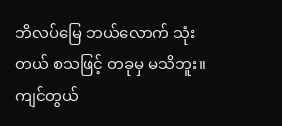ဘိလပ်မြေ ဘယ်လောက် သုံးတယ် စသဖြင့် တခုမှ မသိဘူး။ ကျင်တွယ်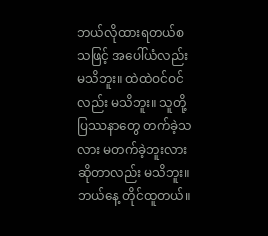ဘယ်လိုထားရတယ်စသဖြင့် အပေါ်ယံလည်း မသိဘူး။ ထဲထဲဝင်ဝင်လည်း မသိဘူး။ သူတို့ ပြဿနာတွေ တက်ခဲ့သလား မတက်ခဲ့ဘူးလား ဆိုတာလည်း မသိဘူး။ ဘယ်နေ့ တိုင်ထူတယ်။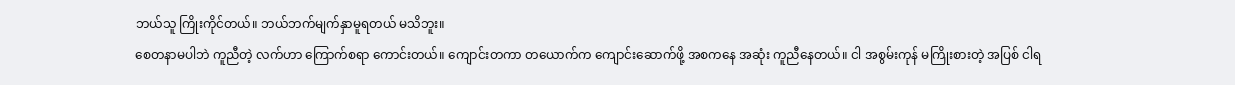ဘယ်သူ ကြိုးကိုင်တယ်။ ဘယ်ဘက်မျက်နှာမူရတယ် မသိဘူး။
စေတနာမပါဘဲ ကူညီတဲ့ လက်ဟာ ကြောက်စရာ ကောင်းတယ်။ ကျောင်းတကာ တယောက်က ကျောင်းဆောက်ဖို့ အစကနေ အဆုံး ကူညီနေတယ်။ ငါ အစွမ်းကုန် မကြိုးစားတဲ့ အပြစ် ငါရ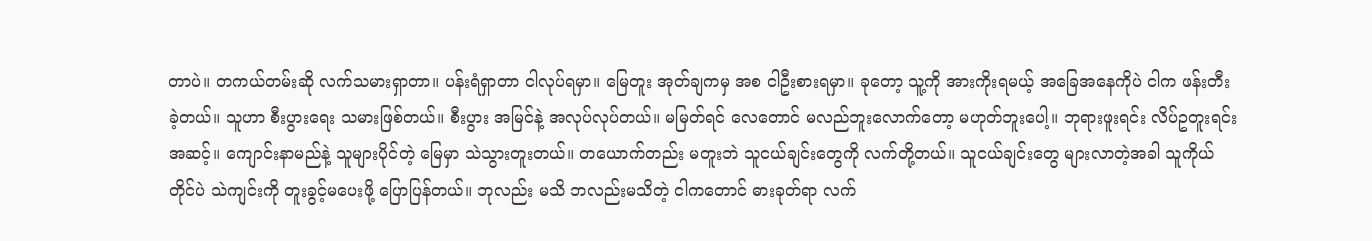တာပဲ။ တကယ်တမ်းဆို လက်သမားရှာတာ။ ပန်းရံရှာတာ ငါလုပ်ရမှာ။ မြေတူး အုတ်ချကမှ အစ ငါဦးစားရမှာ။ ခုတော့ သူ့ကို အားကိုးရမယ့် အခြေအနေကိုပဲ ငါက ဖန်းတီးခဲ့တယ်။ သူဟာ စီးပွားရေး သမားဖြစ်တယ်။ စီးပွား အမြင်နဲ့ အလုပ်လုပ်တယ်။ မမြတ်ရင် လေတောင် မလည်ဘူးလောက်တော့ မဟုတ်ဘူးပေါ့။ ဘုရားဖူးရင်း လိပ်ဥတူးရင်း အဆင့်။ ကျောင်းနာမည်နဲ့ သူများပိုင်တဲ့ မြေမှာ သဲသွားတူးတယ်။ တယောက်တည်း မတူးဘဲ သူငယ်ချင်းတွေကို လက်တို့တယ်။ သူငယ်ချင်းတွေ များလာတဲ့အခါ သူကိုယ်တိုင်ပဲ သဲကျင်းကို တူးခွင့်မပေးဖို့ ပြောပြန်တယ်။ ဘုလည်း မသိ ဘလည်းမသိတဲ့ ငါကတောင် ဓားခုတ်ရာ လက်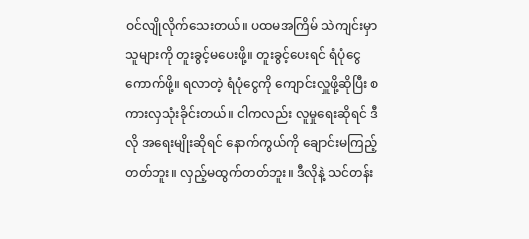ဝင်လျိုလိုက်သေးတယ်။ ပထမအကြိမ် သဲကျင်းမှာ သူများကို တူးခွင့်မပေးဖို့။ တူးခွင့်ပေးရင် ရံပုံငွေကောက်ဖို့။ ရလာတဲ့ ရံပုံငွေကို ကျောင်းလှူဖို့ဆိုပြီး စကားလှသုံးခိုင်းတယ်။ ငါကလည်း လူမှုရေးဆိုရင် ဒီလို အရေးမျိုးဆိုရင် နောက်ကွယ်ကို ချောင်းမကြည့်တတ်ဘူး။ လှည့်မထွက်တတ်ဘူး။ ဒီလိုနဲ့ သင်တန်း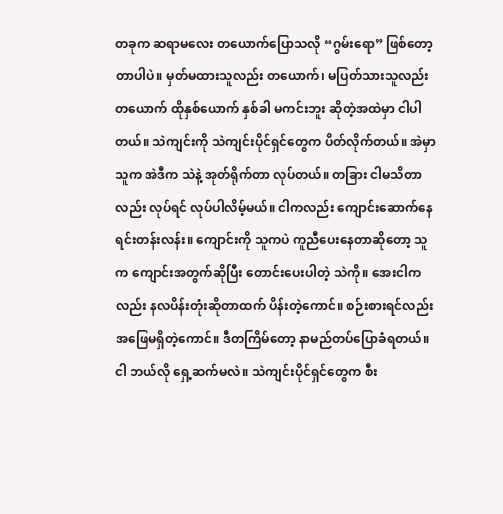တခုက ဆရာမလေး တယောက်ပြောသလို “ဂွမ်းရော” ဖြစ်တော့တာပါပဲ။ မှတ်မထားသူလည်း တယောက်၊ မပြတ်သားသူလည်း တယောက် ထိုနှစ်ယောက် နှစ်ခါ မကင်းဘူး ဆိုတဲ့အထဲမှာ ငါပါတယ်။ သဲကျင်းကို သဲကျင်းပိုင်ရှင်တွေက ပိတ်လိုက်တယ်။ အဲမှာ သူက အဲဒီက သဲနဲ့ အုတ်ရိုက်တာ လုပ်တယ်။ တခြား ငါမသိတာလည်း လုပ်ရင် လုပ်ပါလိမ့်မယ်။ ငါကလည်း ကျောင်းဆောက်နေရင်းတန်းလန်း။ ကျောင်းကို သူကပဲ ကူညီပေးနေတာဆိုတော့ သူက ကျောင်းအတွက်ဆိုပြီး တောင်းပေးပါတဲ့ သဲကို။ အေးငါကလည်း နလပိန်းတုံးဆိုတာထက် ပိန်းတဲ့ကောင်။ စဉ်းစားရင်လည်း အဖြေမရှိတဲ့ကောင်။ ဒီတကြိမ်တော့ နာမည်တပ်ပြောခံရတယ်။ ငါ ဘယ်လို ရှေ့ဆက်မလဲ။ သဲကျင်းပိုင်ရှင်တွေက စီး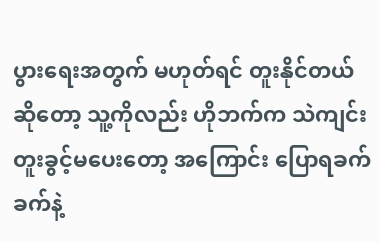ပွားရေးအတွက် မဟုတ်ရင် တူးနိုင်တယ်ဆိုတော့ သူ့ကိုလည်း ဟိုဘက်က သဲကျင်း တူးခွင့်မပေးတော့ အကြောင်း ပြောရခက်ခက်နဲ့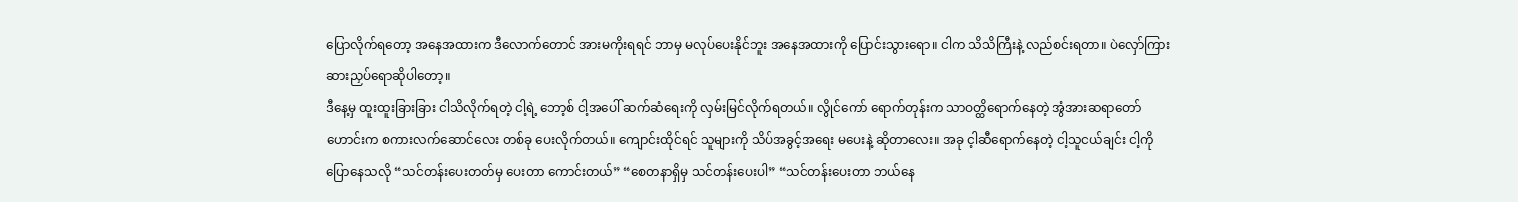ပြောလိုက်ရတော့ အနေအထားက ဒီလောက်တောင် အားမကိုးရရင် ဘာမှ မလုပ်ပေးနိုင်ဘူး အနေအထားကို ပြောင်းသွားရော။ ငါက သိသိကြီးနဲ့ လည်စင်းရတာ။ ပဲလှော်ကြား ဆားညှပ်ရောဆိုပါတော့။
ဒီနေ့မှ ထူးထူးခြားခြား ငါသိလိုက်ရတဲ့ ငါ့ရဲ့ ဘော့စ် ငါ့အပေါ် ဆက်ဆံရေးကို လှမ်းမြင်လိုက်ရတယ်။ လွိုင်ကော် ရောက်တုန်းက သာဝတ္ထိရောက်နေတဲ့ အွံအားဆရာတော်ဟောင်းက စကားလက်ဆောင်လေး တစ်ခု ပေးလိုက်တယ်။ ကျောင်းထိုင်ရင် သူများကို သိပ်အခွင့်အရေး မပေးနဲ့ ဆိုတာလေး။ အခု င့ါဆီရောက်နေတဲ့ ငါ့သူငယ်ချင်း ငါ့ကို ပြောနေသလို “သင်တန်းပေးတတ်မှ ပေးတာ ကောင်းတယ်” “စေတနာရှိမှ သင်တန်းပေးပါ” “သင်တန်းပေးတာ ဘယ်နေ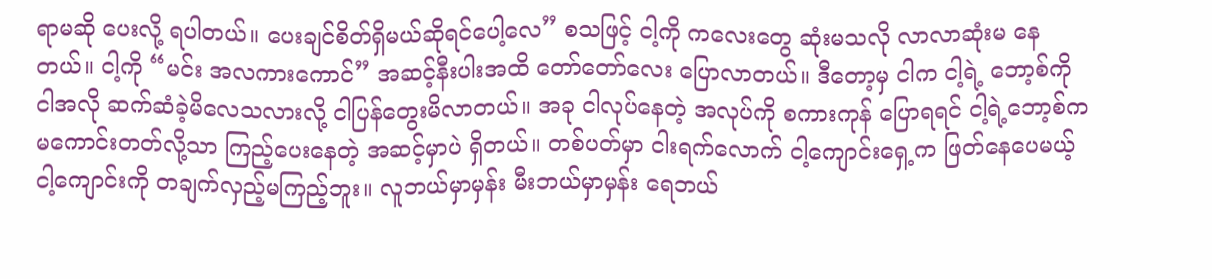ရာမဆို ပေးလို့ ရပါတယ်။ ပေးချင်စိတ်ရှိမယ်ဆိုရင်ပေါ့လေ” စသဖြင့် ငါ့ကို ကလေးတွေ ဆုံးမသလို လာလာဆုံးမ နေတယ်။ ငါ့ကို “မင်း အလကားကောင်” အဆင့်နီးပါးအထိ တော်တော်လေး ပြောလာတယ်။ ဒီတော့မှ ငါက ငါ့ရဲ့ ဘော့စ်ကို ငါအလို ဆက်ဆံခဲ့မိလေသလားလို့ ငါပြန်တွေးမိလာတယ်။ အခု ငါလုပ်နေတဲ့ အလုပ်ကို စကားကုန် ပြောရရင် ငါ့ရဲ့ဘော့စ်က မကောင်းတတ်လို့သာ ကြည့်ပေးနေတဲ့ အဆင့်မှာပဲ ရှိတယ်။ တစ်ပတ်မှာ ငါးရက်လောက် ငါ့ကျောင်းရှေ့က ဖြတ်နေပေမယ့် ငါ့ကျောင်းကို တချက်လှည့်မကြည့်ဘူး။ လူဘယ်မှာမှန်း မီးဘယ်မှာမှန်း ရေဘယ်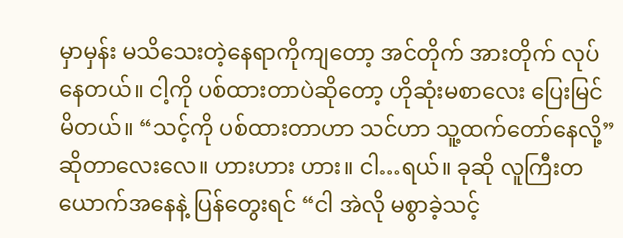မှာမှန်း မသိသေးတဲ့နေရာကိုကျတော့ အင်တိုက် အားတိုက် လုပ်နေတယ်။ ငါ့ကို ပစ်ထားတာပဲဆိုတော့ ဟိုဆုံးမစာလေး ပြေးမြင်မိတယ်။ “သင့်ကို ပစ်ထားတာဟာ သင်ဟာ သူ့ထက်တော်နေလို့” ဆိုတာလေးလေ။ ဟားဟား ဟား။ ငါ…ရယ်။ ခုဆို လူကြီးတယောက်အနေနဲ့ ပြန်တွေးရင် “ငါ အဲလို မစွာခဲ့သင့်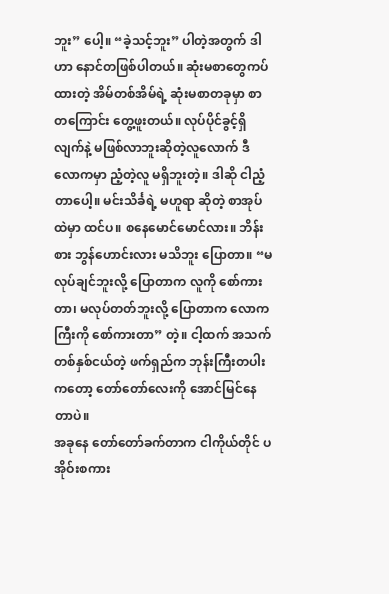ဘူး” ပေါ့။ “ခဲ့သင့်ဘူး” ပါတဲ့အတွက် ဒါဟာ နောင်တဖြစ်ပါတယ်။ ဆုံးမစာတွေကပ်ထားတဲ့ အိမ်တစ်အိမ်ရဲ့ ဆုံးမစာတခုမှာ စာတကြောင်း တွေ့ဖူးတယ်။ လုပ်ပိုင်ခွင့်ရှိလျက်နဲ့ မဖြစ်လာဘူးဆိုတဲ့လူလောက် ဒီလောကမှာ ညံ့တဲ့လူ မရှိဘူးတဲ့။ ဒါဆို ငါညံ့တာပေါ့။ မင်းသိင်္ခရဲ့ မဟူရာ ဆိုတဲ့ စာအုပ်ထဲမှာ ထင်ပ။ စနေမောင်မောင်လား။ ဘိန်းစား ဘွန်ဟောင်းလား မသိဘူး ပြောတာ။ “မလုပ်ချင်ဘူးလို့ ပြောတာက လူကို စော်ကားတာ၊ မလုပ်တတ်ဘူးလို့ ပြောတာက လောကကြီးကို စော်ကားတာ” တဲ့။ ငါ့ထက် အသက်တစ်နှစ်ငယ်တဲ့ ဖက်ရှည်က ဘုန်းကြီးတပါးကတော့ တော်တော်လေးကို အောင်မြင်နေတာပဲ။
အခုနေ တော်တော်ခက်တာက ငါကိုယ်တိုင် ပအိုဝ်းစကား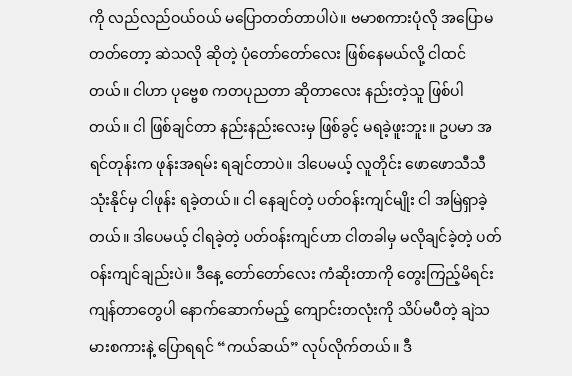ကို လည်လည်ဝယ်ဝယ် မပြောတတ်တာပါပဲ။ ဗမာစကားပုံလို အပြောမတတ်တော့ ဆဲသလို ဆိုတဲ့ ပုံတော်တော်လေး ဖြစ်နေမယ်လို့ ငါထင်တယ်။ ငါဟာ ပုဗ္ဗေစ ကတပုညတာ ဆိုတာလေး နည်းတဲ့သူ ဖြစ်ပါတယ်။ ငါ ဖြစ်ချင်တာ နည်းနည်းလေးမှ ဖြစ်ခွင့် မရခဲ့ဖူးဘူး။ ဥပမာ အရင်တုန်းက ဖုန်းအရမ်း ရချင်တာပဲ။ ဒါပေမယ့် လူတိုင်း ဖောဖောသီသီ သုံးနိုင်မှ ငါဖုန်း ရခဲ့တယ်။ ငါ နေချင်တဲ့ ပတ်ဝန်းကျင်မျိုး ငါ အမြဲရှာခဲ့တယ်။ ဒါပေမယ့် ငါရခဲ့တဲ့ ပတ်ဝန်းကျင်ဟာ ငါတခါမှ မလိုချင်ခဲ့တဲ့ ပတ်ဝန်းကျင်ချည်းပဲ။ ဒီနေ့ တော်တော်လေး ကံဆိုးတာကို တွေးကြည့်မိရင်း ကျန်တာတွေပါ နောက်ဆောက်မည့် ကျောင်းတလုံးကို သိပ်မပီတဲ့ ချဲသမားစကားနဲ့ ပြောရရင် “ကယ်ဆယ်” လုပ်လိုက်တယ်။ ဒီ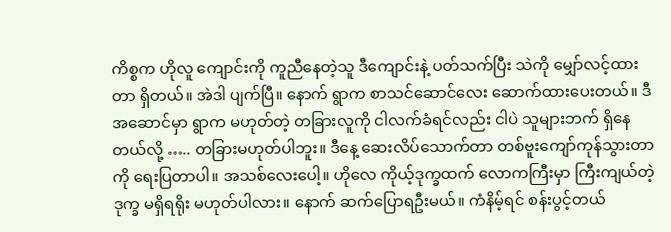ကိစ္စက ဟိုလူ ကျောင်းကို ကူညီနေတဲ့သူ ဒီကျောင်းနဲ့ ပတ်သက်ပြီး သဲကို မျှော်လင့်ထားတာ ရှိတယ်။ အဲဒါ ပျက်ပြီ။ နောက် ရွာက စာသင်ဆောင်လေး ဆောက်ထားပေးတယ်။ ဒီအဆောင်မှာ ရွာက မဟုတ်တဲ့ တခြားလူကို ငါလက်ခံရင်လည်း ငါပဲ သူများဘက် ရှိနေတယ်လို့ ….. တခြားမဟုတ်ပါဘူး။ ဒီနေ့ ဆေးလိပ်သောက်တာ တစ်ဗူးကျော်ကုန်သွားတာကို ရေးပြတာပါ။ အသစ်လေးပေါ့။ ဟိုလေ ကိုယ့်ဒုက္ခထက် လောကကြီးမှာ ကြီးကျယ်တဲ့ ဒုက္ခ မရှိရရိုး မဟုတ်ပါလား။ နောက် ဆက်ပြောရဦးမယ်။ ကံနိမ့်ရင် စန်းပွင့်တယ်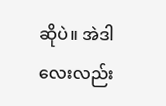ဆိုပဲ။ အဲဒါလေးလည်း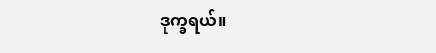ဒုက္ခရယ်။